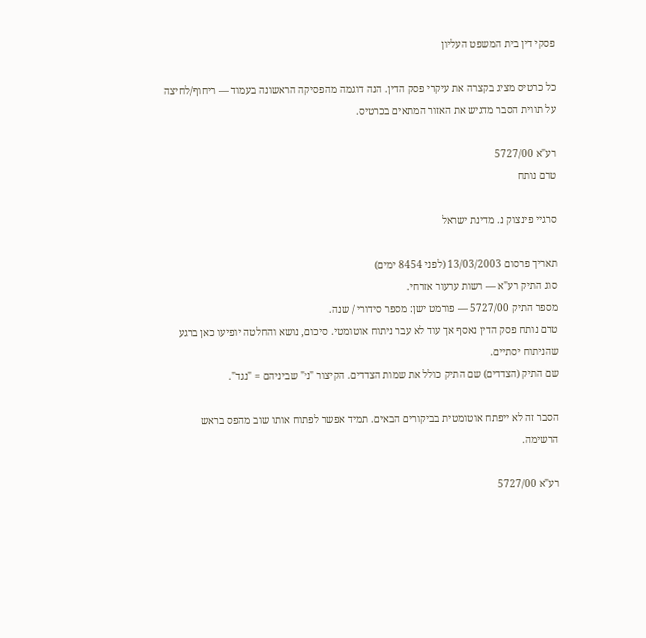פסקי דין בית המשפט העליון

כל כרטיס מציג בקצרה את עיקרי פסק הדין. הנה דוגמה מהפסיקה הראשונה בעמוד — ריחוף/לחיצה על תווית הסבר מדגיש את האזור המתאים בכרטיס.

רע"א 5727/00
טרם נותח

סרגיי פינצוק נ. מדינת ישראל

תאריך פרסום 13/03/2003 (לפני 8454 ימים)
סוג התיק רע"א — רשות ערעור אזרחי.
מספר התיק 5727/00 — פורמט ישן: מספר סידורי / שנה.
טרם נותח פסק הדין נאסף אך עוד לא עבר ניתוח אוטומטי. סיכום, נושא והחלטה יופיעו כאן ברגע שהניתוח יסתיים.
שם התיק (הצדדים) שם התיק כולל את שמות הצדדים. הקיצור "נ׳" שביניהם = "נגד".

הסבר זה לא ייפתח אוטומטית בביקורים הבאים. תמיד אפשר לפתוח אותו שוב מהפס בראש הרשימה.

רע"א 5727/00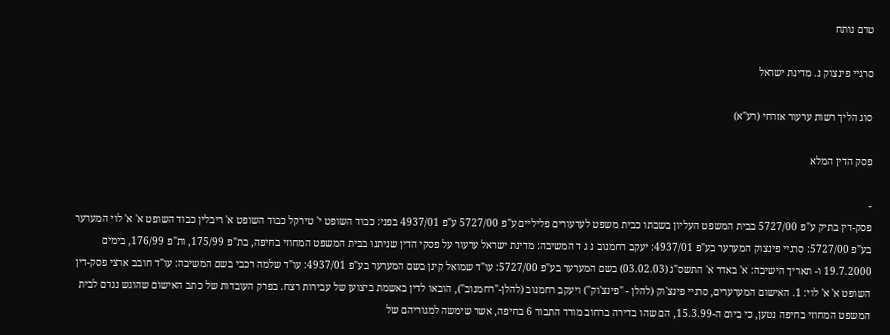טרם נותח

סרגיי פינצוק נ. מדינת ישראל

סוג הליך רשות ערעור אזרחי (רע"א)

פסק הדין המלא

-
פסק-דין בתיק ע"פ 5727/00 בבית המשפט העליון בשבתו כבית משפט לערעורים פליליים ע"פ 5727/00 ע"פ 4937/01 בפני: כבוד השופט י' טירקל כבוד השופט א' ריבלין כבוד השופט א' א' לוי המערער בע"פ 5727/00: סרגיי פינצוק המערער בע"פ 4937/01: יעקב רחמנוב נ ג ד המשיבה: מדינת ישראל ערעור על פסקי הדין שניתנו בבית המשפט המחוזי בחיפה, בת"פ 175/99, ות"פ 176/99, בימים 19.7.2000 ו- תאריך הישיבה: א' באדר א' התשס"ג (03.02.03) בשם המערער בע"פ 5727/00: עו"ד שמואל קינן בשם המערער בע"פ 4937/01: עו"ד שלמה רכבי בשם המשיבה: עו"ד חובב ארצי פסק-דין השופט א' א' לוי: 1. האישום המערערים, סרגיי פינצ'וק (להלן - "פינצ'וק") ויעקב רחמנוב (להלן-"רחמנוב"), הובאו לדין באשמת ביצוען של עבירות רצח. בפרק העובדות של כתב האישום שהוגש נגדם לבית המשפט המחוזי בחיפה נטען, כי ביום ה-15.3.99, הם שהו בדירה ברחוב מורד התבור 6 בחיפה, אשר שימשה למגוריהם של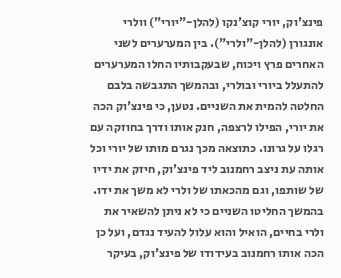פינצ'וק, יורי קוצ'נקו (להלן-"יורי") וולרי אונגורן (להלן-"ולרי"). בין המערערים לשני האחרים פרץ ויכוח, שבעקבותיו החלו המערערים להתעלל ביורי ובולרי, ובהמשך התגבשה בלבם החלטה להמית את השניים. נטען, כי פינצ'וק הכה את יורי, הפילו לרצפה, חנק אותו ודרך בחוזקה עם רגלו על גרונו. כתוצאה מכך נגרם מותו של יורי וכל אותה עת ניצב רחמנוב ליד פינצ'וק, חיזק את ידיו של שותפו, וגם מהכאתו של ולרי לא משך את ידו. בהמשך החליטו השניים כי לא ניתן להשאיר את ולרי בחיים, הואיל והוא עלול להעיד נגדם, ועל כן הכה אותו רחמנוב בעידודו של פינצ'וק, בעיקר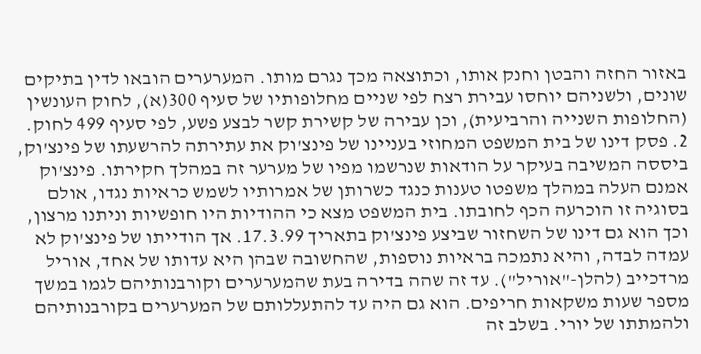באזור החזה והבטן וחנק אותו, וכתוצאה מכך נגרם מותו. המערערים הובאו לדין בתיקים שונים, ולשניהם יוחסו עבירת רצח לפי שניים מחלופותיו של סעיף 300(א), לחוק העונשין (החלופות השנייה והרביעית), וכן עבירה של קשירת קשר לבצע פשע, לפי סעיף 499 לחוק. 2. פסק דינו של בית המשפט המחוזי בעניינו של פינצ'וק את עתירתה להרשעתו של פינצ'וק, ביססה המשיבה בעיקר על הודאות שנרשמו מפיו של מערער זה במהלך חקירתו. פינצ'וק אמנם העלה במהלך משפטו טענות כנגד כשרותן של אמרותיו לשמש כראיות נגדו, אולם בסוגיה זו הוכרעה הכף לחובתו. בית המשפט מצא כי ההודיות היו חופשיות וניתנו מרצון, וכך הוא גם דינו של השחזור שביצע פינצ'וק בתאריך 17.3.99. אך הודייתו של פינצ'וק לא עמדה לבדה, והיא נתמכה בראיות נוספות, שהחשובה שבהן היא עדותו של אחד, אוריל מרדכייב (להלן-"אוריל"). עד זה שהה בדירה בעת שהמערערים וקורבנותיהם לגמו במשך מספר שעות משקאות חריפים. הוא גם היה עד להתעללותם של המערערים בקורבנותיהם ולהמתתו של יורי. בשלב זה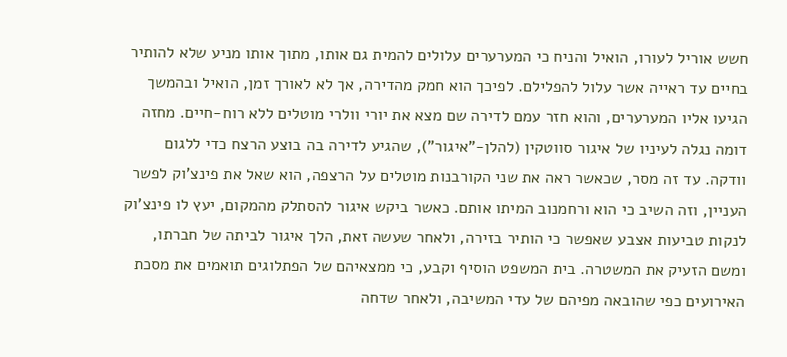חשש אוריל לעורו, הואיל והניח כי המערערים עלולים להמית גם אותו, מתוך אותו מניע שלא להותיר בחיים עד ראייה אשר עלול להפלילם. לפיכך הוא חמק מהדירה, אך לא לאורך זמן, הואיל ובהמשך הגיעו אליו המערערים, והוא חזר עמם לדירה שם מצא את יורי וולרי מוטלים ללא רוח-חיים. מחזה דומה נגלה לעיניו של איגור סווטקין (להלן-"איגור"), שהגיע לדירה בה בוצע הרצח כדי ללגום וודקה. עד זה מסר, שכאשר ראה את שני הקורבנות מוטלים על הרצפה, הוא שאל את פינצ'וק לפשר העניין, וזה השיב כי הוא ורחמנוב המיתו אותם. כאשר ביקש איגור להסתלק מהמקום, יעץ לו פינצ'וק לנקות טביעות אצבע שאפשר כי הותיר בזירה, ולאחר שעשה זאת, הלך איגור לביתה של חברתו, ומשם הזעיק את המשטרה. בית המשפט הוסיף וקבע, כי ממצאיהם של הפתלוגים תואמים את מסכת האירועים כפי שהובאה מפיהם של עדי המשיבה, ולאחר שדחה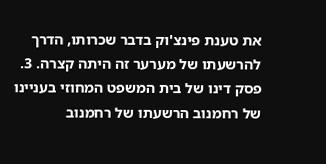את טענת פינצ'וק בדבר שכרותו, הדרך להרשעתו של מערער זה היתה קצרה. 3. פסק דינו של בית המשפט המחוזי בעניינו של רחמנוב הרשעתו של רחמנוב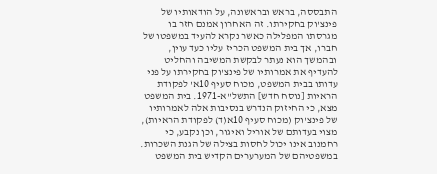התבססה, בראש ובראשונה, על הודאותיו של פינצ'וק בחקירתו. זה האחרון אמנם חזר בו מגרסתו המפלילה כאשר נקרא להעיד במשפטו של חברו, אך בית המשפט הכריז עליו כעד עוין, ובהמשך הוא נעתר לבקשת המשיבה והחליט להעדיף את אמרותיו של פינצ'וק בחקירתו על פני עדותו בבית המשפט, מכוח סעיף 10א' לפקודת הראיות [נוסח חדש] התשל"א-1971. בית המשפט מצא, כי החיזוק הנדרש בנסיבות אלה לאמרותיו של פינצ'וק (מכוח סעיף 10א(ד) לפקודת הראיות), מצוי בעדותם של אוריל ואיגור, וכן נקבע, כי רחמנוב אינו יכול לחסות בצילה של הגנת השכרות. במשפטיהם של המערערים הקדיש בית המשפט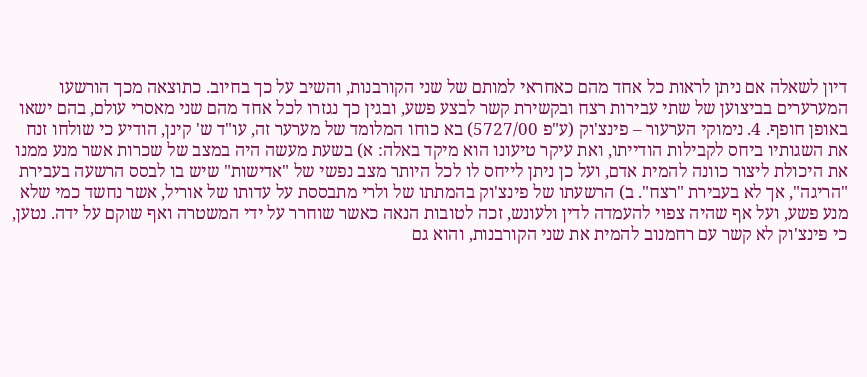דיון לשאלה אם ניתן לראות כל אחד מהם כאחראי למותם של שני הקורבנות, והשיב על כך בחיוב. כתוצאה מכך הורשעו המערערים בביצוען של שתי עבירות רצח ובקשירת קשר לבצע פשע, ובגין כך נגזרו לכל אחד מהם שני מאסרי עולם, בהם ישאו באופן חופף. 4. נימוקי הערעור – פינצ'וק (ע"פ 5727/00) בא כוחו המלומד של מערער זה, עו"ד ש' קינן, הודיע כי שולחו זנח את השגותיו ביחס לקבילות הודייתו, ואת עיקר טיעונו הוא מיקד באלה: א) בשעת מעשה היה במצב של שכרות אשר מנע ממנו את היכולת ליצור כוונה להמית אדם, ועל כן ניתן לייחס לו לכל היותר מצב נפשי של "אדישות" שיש בו לבסס הרשעה בעבירת "הריגה", אך לא בעבירת "רצח". ב) הרשעתו של פינצ'וק בהמתתו של ולרי מתבססת על עדותו של אוריל, אשר נחשד כמי שלא מנע פשע, ועל אף שהיה צפוי להעמדה לדין ולעונש, זכה לטובות הנאה כאשר שוחרר על ידי המשטרה ואף שוקם על ידה. נטען, כי פינצ'וק לא קשר עם רחמנוב להמית את שני הקורבנות, והוא גם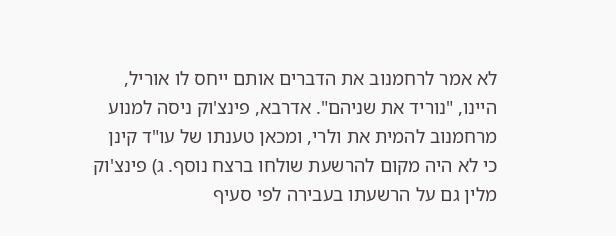לא אמר לרחמנוב את הדברים אותם ייחס לו אוריל, היינו, "נוריד את שניהם". אדרבא, פינצ'וק ניסה למנוע מרחמנוב להמית את ולרי, ומכאן טענתו של עו"ד קינן כי לא היה מקום להרשעת שולחו ברצח נוסף. ג) פינצ'וק מלין גם על הרשעתו בעבירה לפי סעיף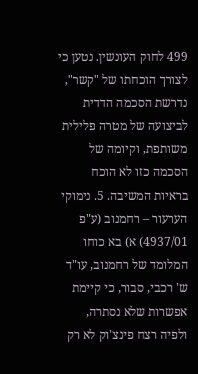499 לחוק העונשין. נטען כי לצורך הוכחתו של "קשר", נדרשת הסכמה הדדית לביצועה של מטרה פלילית משותפת, וקיומה של הסכמה כזו לא הוכח בראיות המשיבה. 5. נימוקי הערעור – רחמנוב (ע"פ 4937/01) א) בא כוחו המלומד של רחמנוב, עו"ד ש' רכבי, סבור, כי קיימת אפשרות שלא נסתרה, ולפיה רצח פינצ'וק לא רק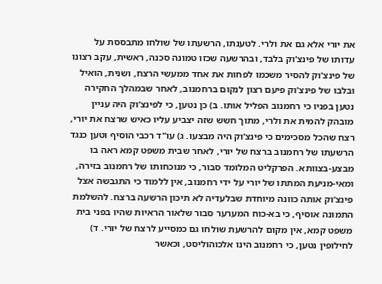את יורי אלא גם את ולרי. לטענתו, הרשעתו של שולחו מתבססת על עדותו של פינצ'וק בלבד, ובהרשעה שכזו טמונה סכנה, ראשית, עקב רצונו של פינצ'וק להסיר משכמו לפחות את אחד ממעשי הרצח, ושנית, הואיל ובלבו של פינצ'וק פיעם רצון לנקום ברחמנוב, לאחר שבמהלך החקירה נטען בפניו כי רחמנוב הפליל אותו. ב) כן נטען, כי לפינצ'וק היה עניין מובהק להמית את ולרי, מתוך חשש שזה יצביע עליו כאיש שרצח את יורי, רצח שהכל מסכימים כי פינצ'וק היה מבצעו. ג) עו"ד רכבי הוסיף וטען כנגד הרשעתו של רחמנוב ברצח של יורי, לאחר שבית משפט קמא ראה בו מבצע-בצוותא. הפרקליט המלומד סבור, כי מנוכחותו של רחמנוב בזירה, ומאי-מניעת המתתו של יורי על ידי רחמנוב, אין ללמוד כי התגבשה אצל פינצ'וק אותה כוונה מיוחדת שבלעדיה לא תיכון הרשעה ברצח. להשלמת התמונה אוסיף, כי בא-כוח המערער סבור שלאור הראיות שהיו בפני בית משפט קמא, אין מקום להרשעת שולחו גם כמסייע לרצח של יורי. ד) לחילופין נטען, כי רחמנוב הינו אלכוהוליסט, וכאשר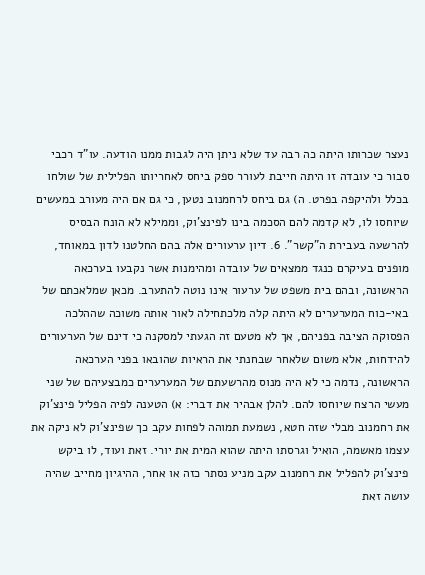נעצר שכרותו היתה כה רבה עד שלא ניתן היה לגבות ממנו הודעה. עו"ד רכבי סבור כי עובדה זו היתה חייבת לעורר ספק ביחס לאחריותו הפלילית של שולחו בכלל ולהיקפה בפרט. ה) גם ביחס לרחמנוב נטען, כי גם אם היה מעורב במעשים שיוחסו לו, לא קדמה להם הסכמה בינו לפינצ'וק, וממילא לא הונח הבסיס להרשעה בעבירת ה"קשר". 6. דיון ערעורים אלה בהם החלטנו לדון במאוחד, מופנים בעיקרם כנגד ממצאים של עובדה ומהימנות אשר נקבעו בערכאה הראשונה, ובהם בית משפט של ערעור אינו נוטה להתערב. מכאן שמלאכתם של באי-כוח המערערים לא היתה קלה מלכתחילה לאור אותה משוכה שההלכה הפסוקה הציבה בפניהם, אך לא מטעם זה הגעתי למסקנה כי דינם של הערעורים להידחות, אלא משום שלאחר שבחנתי את הראיות שהובאו בפני הערכאה הראשונה, נדמה כי לא היה מנוס מהרשעתם של המערערים כמבצעיהם של שני מעשי הרצח שיוחסו להם. להלן אבהיר את דברי: א) הטענה לפיה הפליל פינצ'וק את רחמנוב מבלי שזה חטא, נשמעת תמוהה לפחות עקב כך שפינצ'וק לא ניקה את עצמו מאשמה, הואיל וגרסתו היתה שהוא המית את יורי. זאת ועוד, לו ביקש פינצ'וק להפליל את רחמנוב עקב מניע נסתר כזה או אחר, ההיגיון מחייב שהיה עושה זאת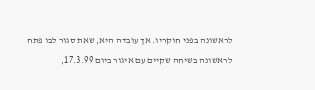לראשונה בפני חוקריו. אך עובדה היא, שאת סגור לבו פתח לראשונה בשיחה שקיים עם איגור ביום 17.3.99,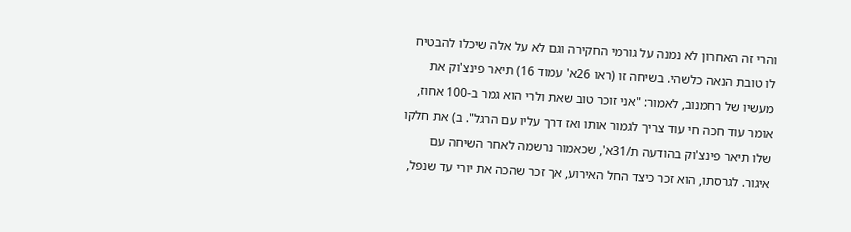והרי זה האחרון לא נמנה על גורמי החקירה וגם לא על אלה שיכלו להבטיח לו טובת הנאה כלשהי. בשיחה זו (ראו 26א' עמוד 16) תיאר פינצ'וק את מעשיו של רחמנוב, לאמור: "אני זוכר טוב שאת ולרי הוא גמר ב-100 אחוז, אומר עוד חכה חי עוד צריך לגמור אותו ואז דרך עליו עם הרגל". ב) את חלקו שלו תיאר פינצ'וק בהודעה ת/31א', שכאמור נרשמה לאחר השיחה עם איגור. לגרסתו, הוא זכר כיצד החל האירוע, אך זכר שהכה את יורי עד שנפל,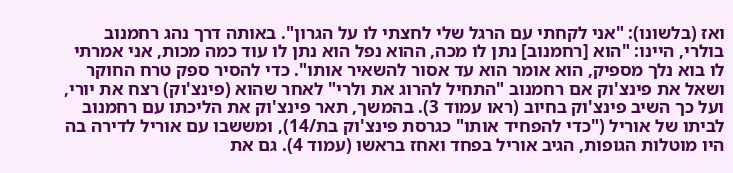ואז (בלשונו): "אני לקחתי עם הרגל שלי לחצתי לו על הגרון". באותה דרך נהג רחמנוב בולרי, היינו: "הוא [רחמנוב] נתן לו מכה, ההוא נפל הוא נתן לו עוד כמה מכות, אני אמרתי לו בוא נלך מספיק, הוא אומר הוא עד אסור להשאיר אותו". כדי להסיר ספק טרח החוקר ושאל את פינצ'וק אם רחמנוב "התחיל להרוג את ולרי" לאחר שהוא (פינצ'וק) רצח את יורי, ועל כך השיב פינצ'וק בחיוב (ראו עמוד 3). בהמשך, תאר פינצ'וק את הליכתו עם רחמנוב לביתו של אוריל ("כדי להפחיד אותו" כגרסת פינצ'וק בת/14), ומששבו עם אוריל לדירה בה היו מוטלות הגופות, הגיב אוריל בפחד ואחז בראשו (עמוד 4). גם את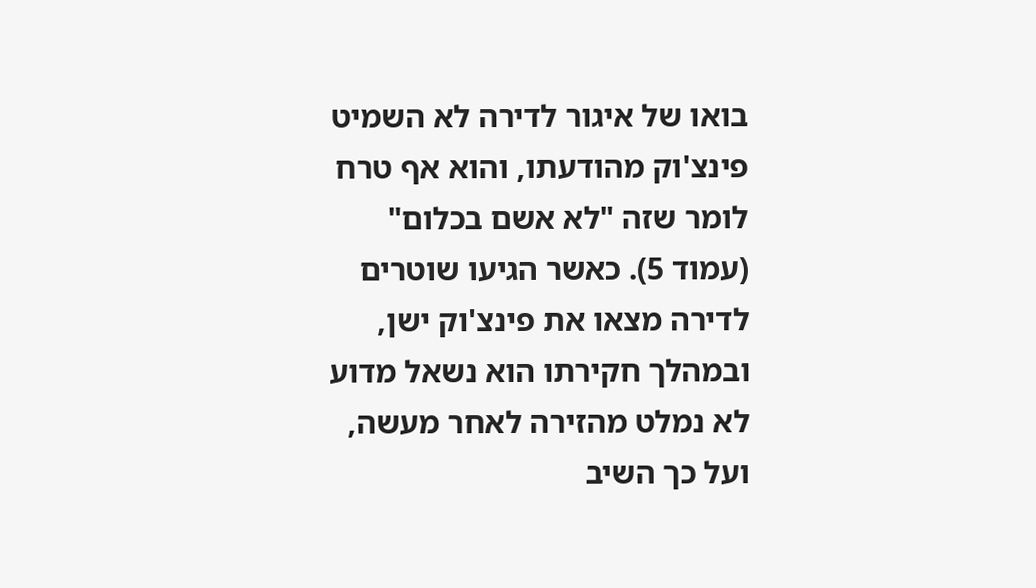בואו של איגור לדירה לא השמיט פינצ'וק מהודעתו, והוא אף טרח לומר שזה "לא אשם בכלום" (עמוד 5). כאשר הגיעו שוטרים לדירה מצאו את פינצ'וק ישן, ובמהלך חקירתו הוא נשאל מדוע לא נמלט מהזירה לאחר מעשה, ועל כך השיב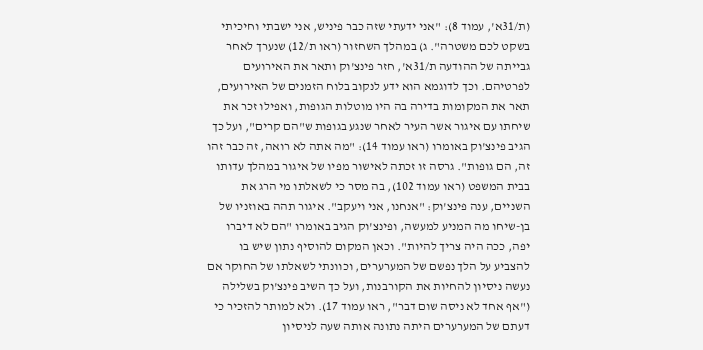(ת/31א', עמוד 8): "אני ידעתי שזה כבר פיניש, אני ישבתי וחיכיתי בשקט לכם משטרה". ג) במהלך השחזור (ראו ת/12) שנערך לאחר גבייתה של ההודעה ת/31א', חזר פינצ'וק ותאר את האירועים לפרטיהם. וכך לדוגמא הוא ידע לנקוב בלוח הזמנים של האירועים, תאר את המקומות בדירה בה היו מוטלות הגופות, ואפילו זכר את שיחתו עם איגור אשר העיר לאחר שנגע בגופות ש"הם קרים", ועל כך הגיב פינצ'וק באומרו (ראו עמוד 14): "מה אתה לא רואה, זה כבר זהו זה, הם גופות". גרסה זו זכתה לאישור מפיו של איגור במהלך עדותו בבית המשפט (ראו עמוד 102), בה מסר כי לשאלתו מי הרג את השניים, ענה פינצ'וק: "אנחנו, אני ויעקב". איגור תהה באוזניו של בן-שיחו מה המניע למעשה, ופינצ'וק הגיב באומרו "הם לא דיברו יפה, ככה היה צריך להיות". וכאן המקום להוסיף נתון שיש בו להצביע על הלך נפשם של המערערים, וכוונתי לשאלתו של החוקר אם נעשה ניסיון להחיות את הקורבנות, ועל כך השיב פינצ'וק בשלילה ("אף אחד לא ניסה שום דבר", ראו עמוד 17). ולא למותר להזכיר כי דעתם של המערערים היתה נתונה אותה שעה לניסיון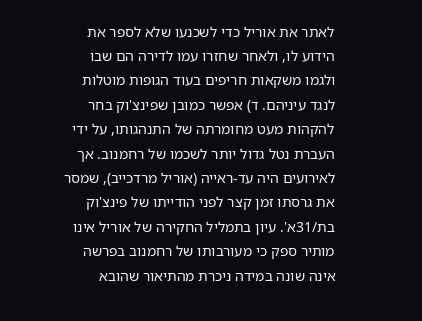לאתר את אוריל כדי לשכנעו שלא לספר את הידוע לו, ולאחר שחזרו עמו לדירה הם שבו ולגמו משקאות חריפים בעוד הגופות מוטלות לנגד עיניהם. ד) אפשר כמובן שפינצ'וק בחר להקהות מעט מחומרתה של התנהגותו, על ידי העברת נטל גדול יותר לשכמו של רחמנוב. אך לאירועים היה עד-ראייה (אוריל מרדכייב), שמסר את גרסתו זמן קצר לפני הודייתו של פינצ'וק בת/31א'. עיון בתמליל החקירה של אוריל אינו מותיר ספק כי מעורבותו של רחמנוב בפרשה אינה שונה במידה ניכרת מהתיאור שהובא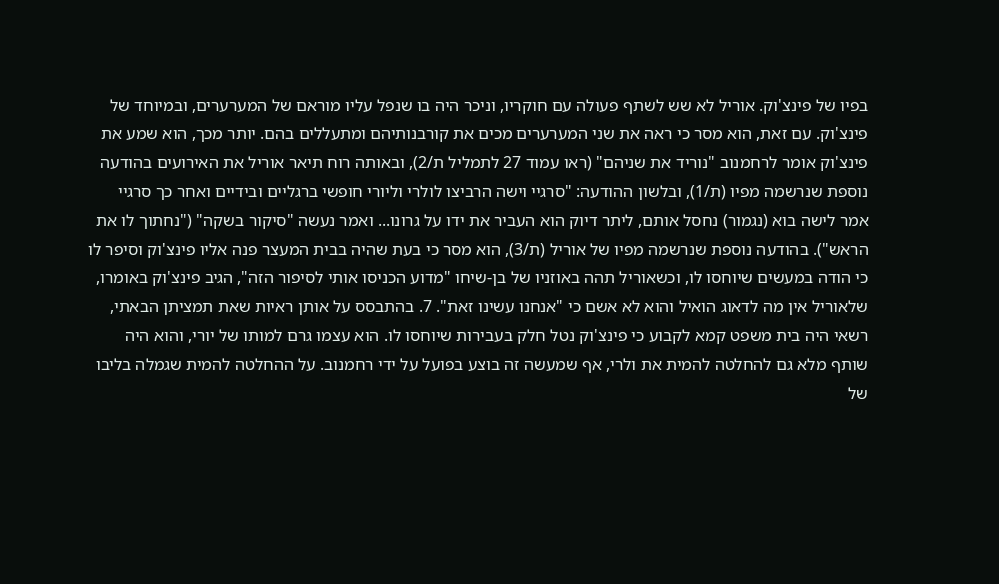בפיו של פינצ'וק. אוריל לא שש לשתף פעולה עם חוקריו, וניכר היה בו שנפל עליו מוראם של המערערים, ובמיוחד של פינצ'וק. עם זאת, הוא מסר כי ראה את שני המערערים מכים את קורבנותיהם ומתעללים בהם. יותר מכך, הוא שמע את פינצ'וק אומר לרחמנוב "נוריד את שניהם" (ראו עמוד 27 לתמליל ת/2), ובאותה רוח תיאר אוריל את האירועים בהודעה נוספת שנרשמה מפיו (ת/1), ובלשון ההודעה: "סרגיי וישה הרביצו לולרי וליורי חופשי ברגליים ובידיים ואחר כך סרגיי אמר לישה בוא (נגמור) נחסל אותם, ליתר דיוק הוא העביר את ידו על גרונו... ואמר נעשה "סיקור בשקה" ("נחתוך לו את הראש"). בהודעה נוספת שנרשמה מפיו של אוריל (ת/3), הוא מסר כי בעת שהיה בבית המעצר פנה אליו פינצ'וק וסיפר לו כי הודה במעשים שיוחסו לו, וכשאוריל תהה באוזניו של בן-שיחו "מדוע הכניסו אותי לסיפור הזה", הגיב פינצ'וק באומרו, שלאוריל אין מה לדאוג הואיל והוא לא אשם כי "אנחנו עשינו זאת". 7. בהתבסס על אותן ראיות שאת תמציתן הבאתי, רשאי היה בית משפט קמא לקבוע כי פינצ'וק נטל חלק בעבירות שיוחסו לו. הוא עצמו גרם למותו של יורי, והוא היה שותף מלא גם להחלטה להמית את ולרי, אף שמעשה זה בוצע בפועל על ידי רחמנוב. על ההחלטה להמית שגמלה בליבו של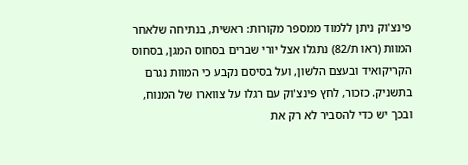פינצ'וק ניתן ללמוד ממספר מקורות: ראשית, בנתיחה שלאחר המוות (ראו ת/82) נתגלו אצל יורי שברים בסחוס המגן, בסחוס הקריקואיד ובעצם הלשון, ועל בסיסם נקבע כי המוות נגרם בתשניק. כזכור, לחץ פינצ'וק עם רגלו על צווארו של המנוח, ובכך יש כדי להסביר לא רק את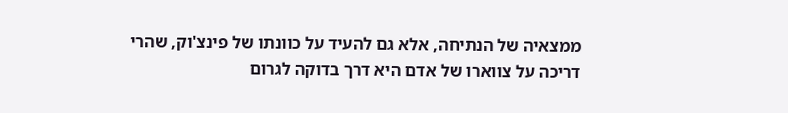ממצאיה של הנתיחה, אלא גם להעיד על כוונתו של פינצ'וק, שהרי דריכה על צווארו של אדם היא דרך בדוקה לגרום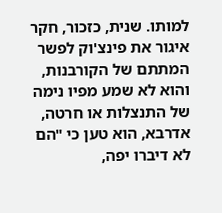למותו. שנית, כזכור, חקר איגור את פינצ'וק לפשר המתתם של הקורבנות, והוא לא שמע מפיו נימה של התנצלות או חרטה, אדרבא, הוא טען כי "הם לא דיברו יפה,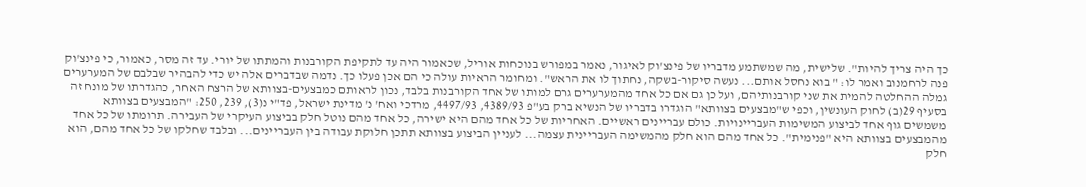כך היה צריך להיות". שלישית, מה שמשתמע מדבריו של פינצ'וק לאיגור, נאמר במפורש בנוכחות אוריל, שכאמור היה עד לתקיפת הקורבנות והמתתו של יורי. עד זה מסר, כאמור, כי פינצ'וק פנה לרחמנוב ואמר לו: " בוא נחסל אותם... נעשה סיקור-בשקה, נחתוך לו את הראש". ומחומר הראיות עולה כי הם אכן פעלו כך. נדמה שבדברים אלה יש כדי להבהיר שבלבם של המערערים גמלה ההחלטה להמית את שני קורבנותיהם, ועל כן גם אם כל אחד מהמערערים גרם למותו של אחד הקורבנות בלבד, נכון לראותם כמבצעים-בצוותא של הרצח האחר, כהגדרתו של מונח זה בסעיף 29(ב) לחוק העונשין, וכפי ש"מבצעים בצוותא" הוגדרו בדבריו של הנשיא ברק בע"פ 4389/93, 4497/93, מרדכי ואח' נ' מדינת ישראל, פד"י נ(3), 239, 250: "המבצעים בצוותא משמשים גוף אחד לביצוע המשימות העבריינויות. כולם עבריינים ראשיים. האחריות של כל אחד מהם היא ישירה, כל אחד מהם נוטל חלק בביצוע העיקרי של העבירה. תרומתו של כל אחד מהמבצעים בצוותא היא "פנימית". כל אחד מהם הוא חלק מהמשימה העבריינית עצמה... לעניין הביצוע בצוותא תתכן חלוקת עבודה בין העבריינים... ובלבד שחלקו של כל אחד מהם, הוא חלק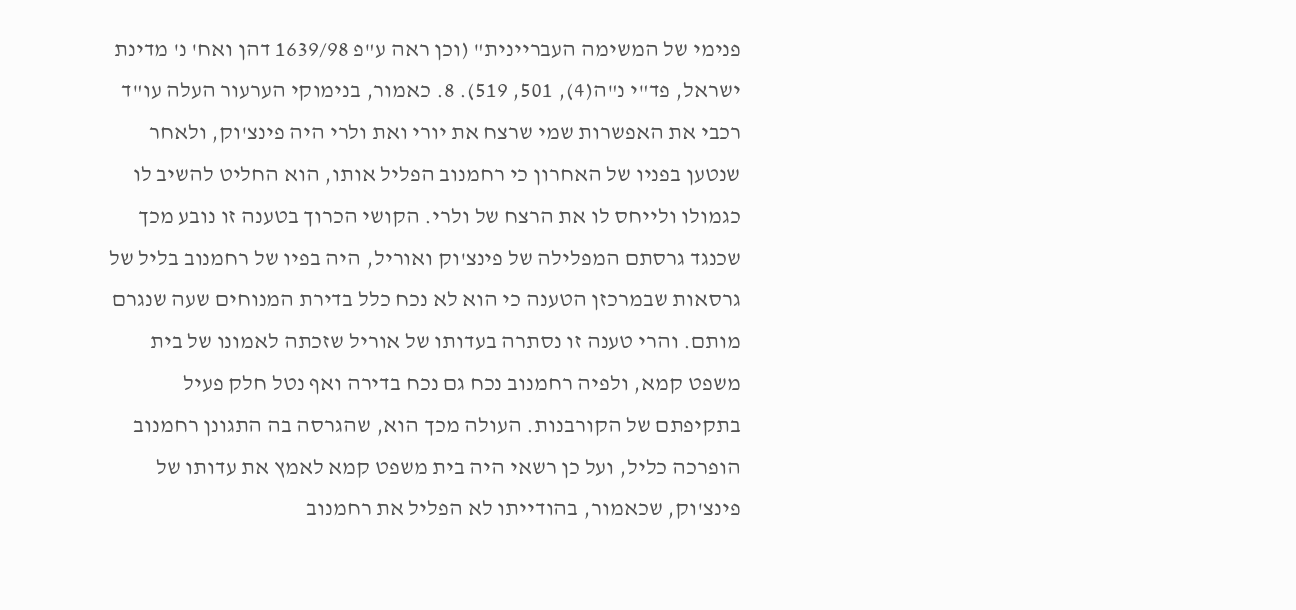פנימי של המשימה העבריינית" (וכן ראה ע"פ 1639/98 דהן ואח' נ' מדינת ישראל, פד"י נ"ה(4), 501, 519). 8. כאמור, בנימוקי הערעור העלה עו"ד רכבי את האפשרות שמי שרצח את יורי ואת ולרי היה פינצ'וק, ולאחר שנטען בפניו של האחרון כי רחמנוב הפליל אותו, הוא החליט להשיב לו כגמולו ולייחס לו את הרצח של ולרי. הקושי הכרוך בטענה זו נובע מכך שכנגד גרסתם המפלילה של פינצ'וק ואוריל, היה בפיו של רחמנוב בליל של גרסאות שבמרכזן הטענה כי הוא לא נכח כלל בדירת המנוחים שעה שנגרם מותם. והרי טענה זו נסתרה בעדותו של אוריל שזכתה לאמונו של בית משפט קמא, ולפיה רחמנוב נכח גם נכח בדירה ואף נטל חלק פעיל בתקיפתם של הקורבנות. העולה מכך הוא, שהגרסה בה התגונן רחמנוב הופרכה כליל, ועל כן רשאי היה בית משפט קמא לאמץ את עדותו של פינצ'וק, שכאמור, בהודייתו לא הפליל את רחמנוב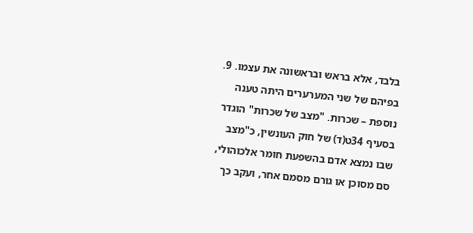בלבד, אלא בראש ובראשונה את עצמו. 9. בפיהם של שני המערערים היתה טענה נוספת – שכרות. "מצב של שכרות" הוגדר בסעיף 34ט(ד) של חוק העונשין, כ"מצב שבו נמצא אדם בהשפעת חומר אלכוהולי, סם מסוכן או גורם מסמם אחר, ועקב כך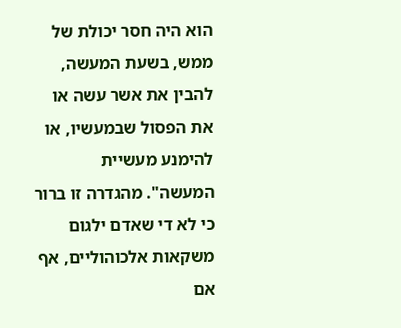הוא היה חסר יכולת של ממש, בשעת המעשה, להבין את אשר עשה או את הפסול שבמעשיו, או להימנע מעשיית המעשה". מהגדרה זו ברור כי לא די שאדם ילגום משקאות אלכוהוליים, אף אם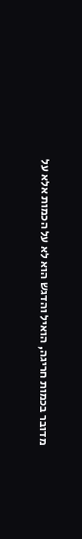מדובר בכמות חריגה, הואיל והדגש הוא לא על הכמות אלא על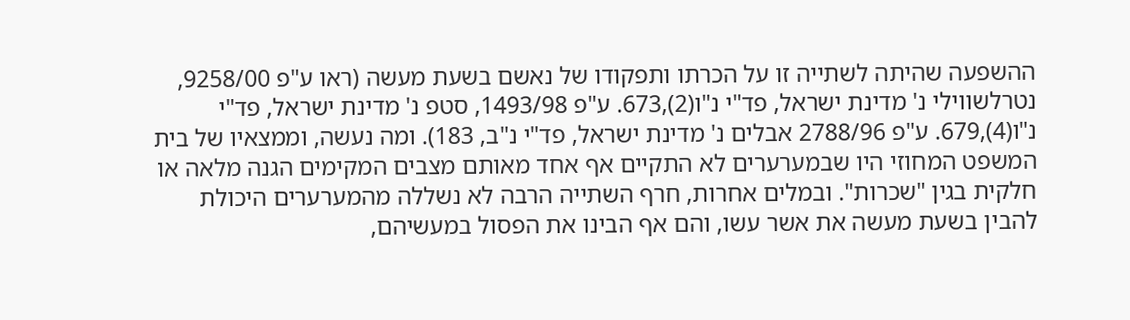ההשפעה שהיתה לשתייה זו על הכרתו ותפקודו של נאשם בשעת מעשה (ראו ע"פ 9258/00, נטרלשווילי נ' מדינת ישראל, פד"י נ"ו(2),673. ע"פ 1493/98, סטפ נ' מדינת ישראל, פד"י נ"ו(4),679. ע"פ 2788/96 אבלים נ' מדינת ישראל, פד"י נ"ב, 183). ומה נעשה, וממצאיו של בית המשפט המחוזי היו שבמערערים לא התקיים אף אחד מאותם מצבים המקימים הגנה מלאה או חלקית בגין "שכרות". ובמלים אחרות, חרף השתייה הרבה לא נשללה מהמערערים היכולת להבין בשעת מעשה את אשר עשו, והם אף הבינו את הפסול במעשיהם,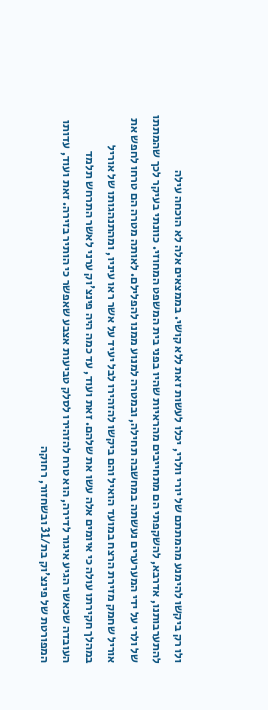ולו רק ביקשו להימנע מהמתתם של יורי וולרי, יכלו לעשות זאת ללא קושי. בממצאים אלה לא הוכחה עילה להתערבותנו, אדרבא, להשקפתי הם מתחייבים מהראיות שהיו בפני בית המשפט המחוזי. כוונתי בעיקר לכך שהמתתו של ולרי על ידי המערערים נעשתה במחשבה תחילה, ובמטרה למנוע ממנו להפלילם. לאותה מטרה הם טרחו לחפש את אוריל שחמק מזירת הרצח במועד הואיל והם ביקשו להזהירו לבל יעיד על אשר ראו עיניו, ומהתנהגותו של אוריל במהלך חקירתו עולה כי איומים אלה עשו את שלהם. זאת ועוד, עד כמה היה פינצ'וק ערני לאשר התרחש תלמד העובדה שכאשר הגיע איגור לדירה, הוא טרח להזהירו לסלק טביעות אצבע שאפשר כי הותיר בזירה. זאת ועוד, עדותו המפורטת של פינצ'וק בת/31 ובשחזור, רחוקה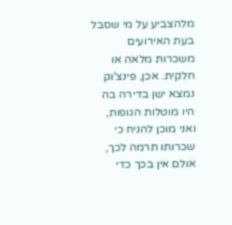מלהצביע על מי שסבל בעת האירועים משכרות מלאה או חלקית. אכן, פינצ'וק נמצא ישן בדירה בה היו מוטלות הגופות, ואני מוכן להניח כי שכרותו תרמה לכך, אולם אין בכך כדי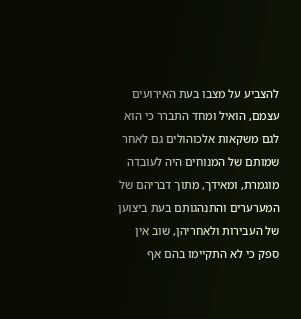להצביע על מצבו בעת האירועים עצמם, הואיל ומחד התברר כי הוא לגם משקאות אלכוהולים גם לאחר שמותם של המנוחים היה לעובדה מוגמרת, ומאידך, מתוך דבריהם של המערערים והתנהגותם בעת ביצוען של העבירות ולאחריהן, שוב אין ספק כי לא התקיימו בהם אף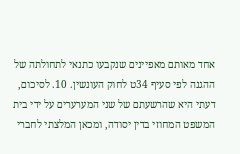אחד מאותם מאפיינים שנקבעו כתנאי לתחולתה של ההגנה לפי סעיף 34ט לחוק העונשין. 10. לסיכום, דעתי היא שהרשעתם של שני המערערים על ידי בית המשפט המחוזי בדין יסודה, ומכאן המלצתי לחברי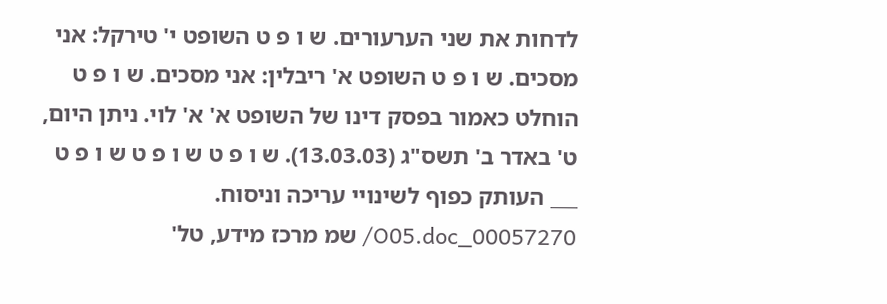לדחות את שני הערעורים. ש ו פ ט השופט י' טירקל: אני מסכים. ש ו פ ט השופט א' ריבלין: אני מסכים. ש ו פ ט הוחלט כאמור בפסק דינו של השופט א' א' לוי. ניתן היום, ט' באדר ב' תשס"ג (13.03.03). ש ו פ ט ש ו פ ט ש ו פ ט ___ העותק כפוף לשינויי עריכה וניסוח. 00057270_O05.doc/ שמ מרכז מידע, טל'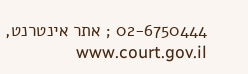02-6750444 ; אתר אינטרנט, www.court.gov.il